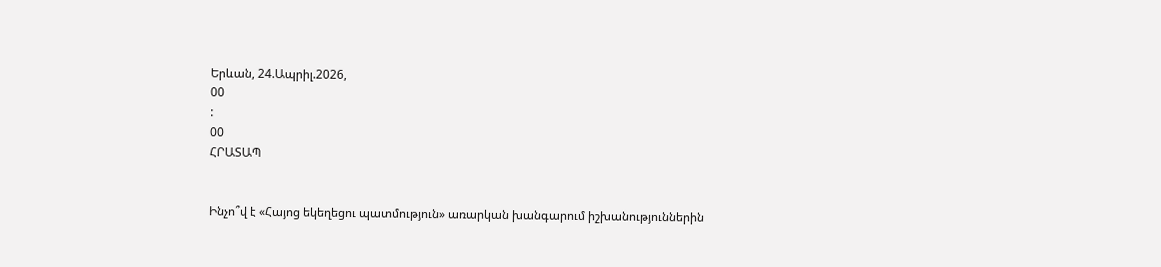Երևան, 24.Ապրիլ.2026,
00
:
00
ՀՐԱՏԱՊ


Ինչո՞վ է «Հայոց եկեղեցու պատմություն» առարկան խանգարում իշխանություններին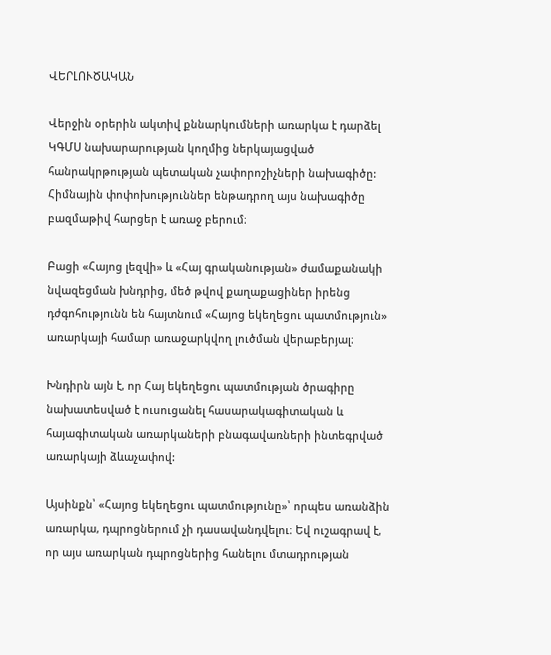ՎԵՐԼՈՒԾԱԿԱՆ

Վերջին օրերին ակտիվ քննարկումների առարկա է դարձել ԿԳՄՍ նախարարության կողմից ներկայացված հանրակրթության պետական չափորոշիչների նախագիծը: Հիմնային փոփոխություններ ենթադրող այս նախագիծը բազմաթիվ հարցեր է առաջ բերում։

Բացի «Հայոց լեզվի» և «Հայ գրականության» ժամաքանակի նվազեցման խնդրից, մեծ թվով քաղաքացիներ իրենց դժգոհությունն են հայտնում «Հայոց եկեղեցու պատմություն» առարկայի համար առաջարկվող լուծման վերաբերյալ։

Խնդիրն այն է, որ Հայ եկեղեցու պատմության ծրագիրը նախատեսված է ուսուցանել հասարակագիտական և հայագիտական առարկաների բնագավառների ինտեգրված առարկայի ձևաչափով:

Այսինքն՝ «Հայոց եկեղեցու պատմությունը»՝ որպես առանձին առարկա, դպրոցներում չի դասավանդվելու։ Եվ ուշագրավ է, որ այս առարկան դպրոցներից հանելու մտադրության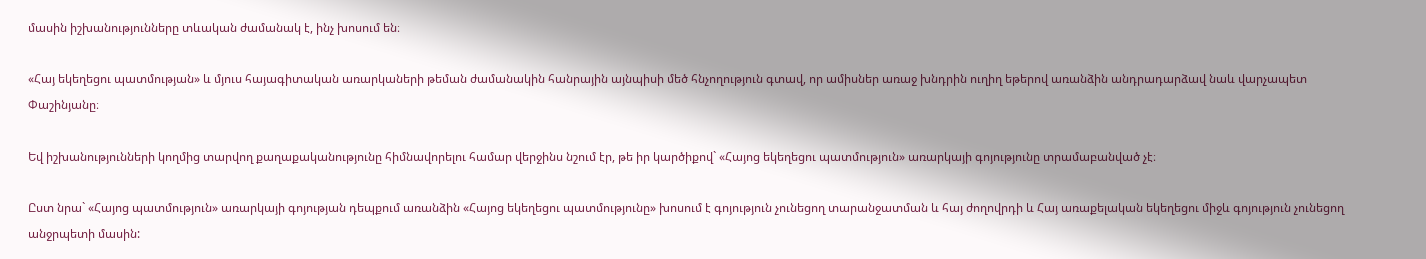մասին իշխանությունները տևական ժամանակ է, ինչ խոսում են։

«Հայ եկեղեցու պատմության» և մյուս հայագիտական առարկաների թեման ժամանակին հանրային այնպիսի մեծ հնչողություն գտավ, որ ամիսներ առաջ խնդրին ուղիղ եթերով առանձին անդրադարձավ նաև վարչապետ Փաշինյանը։

Եվ իշխանությունների կողմից տարվող քաղաքականությունը հիմնավորելու համար վերջինս նշում էր, թե իր կարծիքով` «Հայոց եկեղեցու պատմություն» առարկայի գոյությունը տրամաբանված չէ։

Ըստ նրա` «Հայոց պատմություն» առարկայի գոյության դեպքում առանձին «Հայոց եկեղեցու պատմությունը» խոսում է գոյություն չունեցող տարանջատման և հայ ժողովրդի և Հայ առաքելական եկեղեցու միջև գոյություն չունեցող անջրպետի մասին: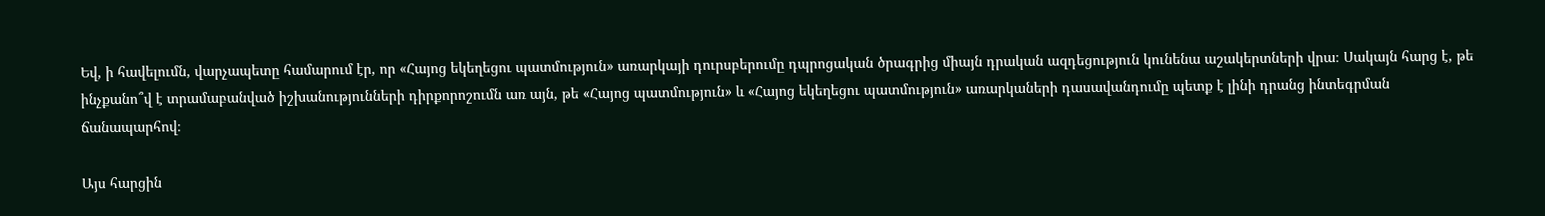Եվ, ի հավելումն, վարչապետը համարում էր, որ «Հայոց եկեղեցու պատմություն» առարկայի դուրսբերումը դպրոցական ծրագրից միայն դրական ազդեցություն կունենա աշակերտների վրա։ Սակայն հարց է, թե ինչքանո՞վ է տրամաբանված իշխանությունների դիրքորոշումն առ այն, թե «Հայոց պատմություն» և «Հայոց եկեղեցու պատմություն» առարկաների դասավանդումը պետք է լինի դրանց ինտեգրման ճանապարհով։

Այս հարցին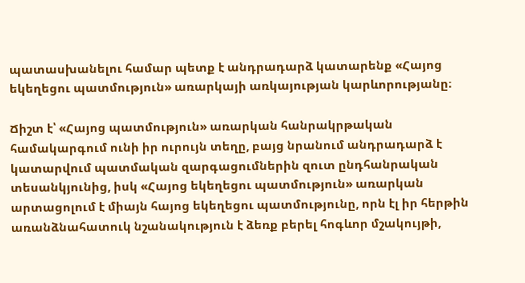պատասխանելու համար պետք է անդրադարձ կատարենք «Հայոց եկեղեցու պատմություն» առարկայի առկայության կարևորությանը։

Ճիշտ է՝ «Հայոց պատմություն» առարկան հանրակրթական համակարգում ունի իր ուրույն տեղը, բայց նրանում անդրադարձ է կատարվում պատմական զարգացումներին զուտ ընդհանրական տեսանկյունից, իսկ «Հայոց եկեղեցու պատմություն» առարկան արտացոլում է միայն հայոց եկեղեցու պատմությունը, որն էլ իր հերթին առանձնահատուկ նշանակություն է ձեռք բերել հոգևոր մշակույթի,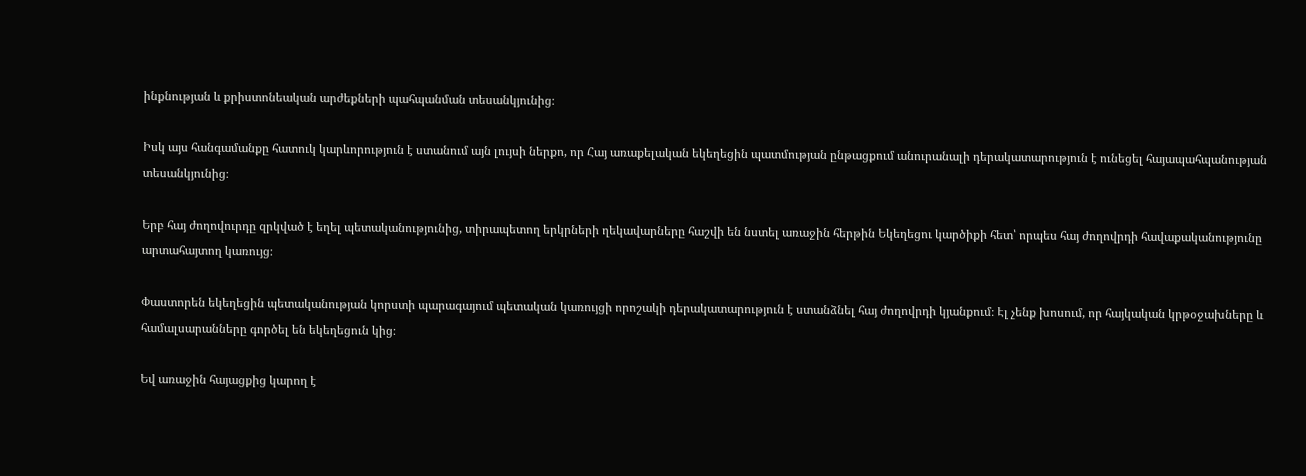ինքնության և քրիստոնեական արժեքների պահպանման տեսանկյունից։

Իսկ այս հանգամանքը հատուկ կարևորություն է ստանում այն լույսի ներքո, որ Հայ առաքելական եկեղեցին պատմության ընթացքում անուրանալի դերակատարություն է ունեցել հայապահպանության տեսանկյունից։

Երբ հայ ժողովուրդը զրկված է եղել պետականությունից, տիրապետող երկրների ղեկավարները հաշվի են նստել առաջին հերթին Եկեղեցու կարծիքի հետ՝ որպես հայ ժողովրդի հավաքականությունը արտահայտող կառույց։

Փաստորեն եկեղեցին պետականության կորստի պարագայում պետական կառույցի որոշակի դերակատարություն է ստանձնել հայ ժողովրդի կյանքում։ Էլ չենք խոսում, որ հայկական կրթօջախները և համալսարանները գործել են եկեղեցուն կից։

Եվ առաջին հայացքից կարող է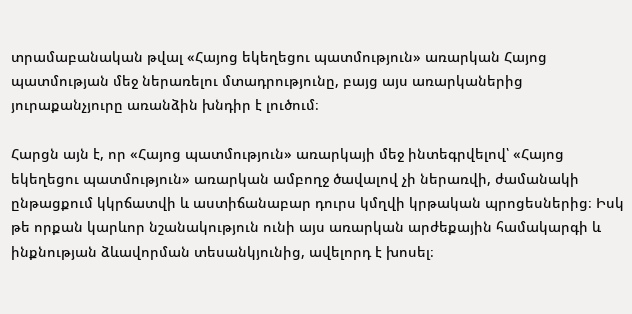տրամաբանական թվալ «Հայոց եկեղեցու պատմություն» առարկան Հայոց պատմության մեջ ներառելու մտադրությունը, բայց այս առարկաներից յուրաքանչյուրը առանձին խնդիր է լուծում։

Հարցն այն է, որ «Հայոց պատմություն» առարկայի մեջ ինտեգրվելով՝ «Հայոց եկեղեցու պատմություն» առարկան ամբողջ ծավալով չի ներառվի, ժամանակի ընթացքում կկրճատվի և աստիճանաբար դուրս կմղվի կրթական պրոցեսներից։ Իսկ թե որքան կարևոր նշանակություն ունի այս առարկան արժեքային համակարգի և ինքնության ձևավորման տեսանկյունից, ավելորդ է խոսել։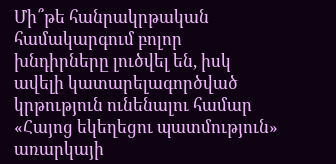Մի՞թե հանրակրթական համակարգում բոլոր խնդիրները լուծվել են, իսկ ավելի կատարելագործված կրթություն ունենալու համար «Հայոց եկեղեցու պատմություն» առարկայի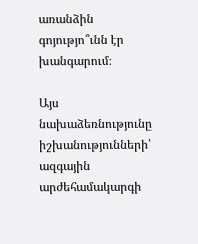առանձին գոյությո՞ւնն էր խանգարում։

Այս նախաձեռնությունը իշխանությունների՝ ազգային արժեհամակարգի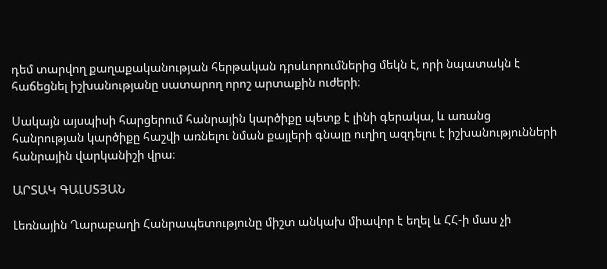դեմ տարվող քաղաքականության հերթական դրսևորումներից մեկն է, որի նպատակն է հաճեցնել իշխանությանը սատարող որոշ արտաքին ուժերի։

Սակայն այսպիսի հարցերում հանրային կարծիքը պետք է լինի գերակա, և առանց հանրության կարծիքը հաշվի առնելու նման քայլերի գնալը ուղիղ ազդելու է իշխանությունների հանրային վարկանիշի վրա։

ԱՐՏԱԿ ԳԱԼՍՏՅԱՆ

Լեռնային Ղարաբաղի Հանրապետությունը միշտ անկախ միավոր է եղել և ՀՀ-ի մաս չի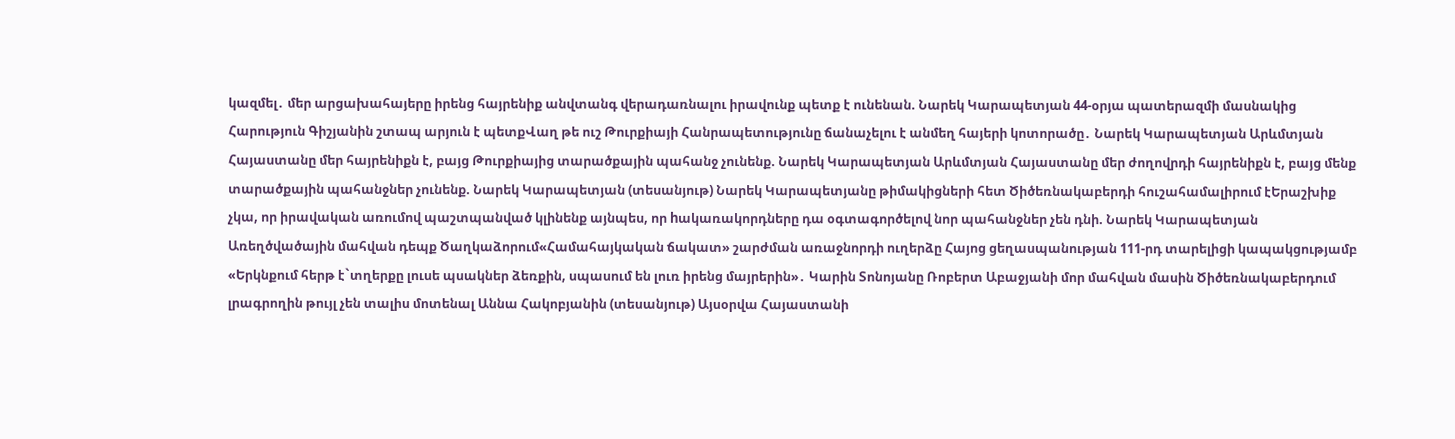կազմել․ մեր արցախահայերը իրենց հայրենիք անվտանգ վերադառնալու իրավունք պետք է ունենան. Նարեկ Կարապետյան 44-օրյա պատերազմի մասնակից Հարություն Գիշյանին շտապ արյուն է պետքՎաղ թե ուշ Թուրքիայի Հանրապետությունը ճանաչելու է անմեղ հայերի կոտորածը․ Նարեկ Կարապետյան Արևմտյան Հայաստանը մեր հայրենիքն է, բայց Թուրքիայից տարածքային պահանջ չունենք. Նարեկ Կարապետյան Արևմտյան Հայաստանը մեր ժողովրդի հայրենիքն է, բայց մենք տարածքային պահանջներ չունենք. Նարեկ Կարապետյան (տեսանյութ) Նարեկ Կարապետյանը թիմակիցների հետ Ծիծեռնակաբերդի հուշահամալիրում էԵրաշխիք չկա, որ իրավական առումով պաշտպանված կլինենք այնպես, որ hակառակորդները դա օգտագործելով նոր պահանջներ չեն դնի. Նարեկ Կարապետյան Առեղծվածային մահվան դեպք Ծաղկաձորում«Համահայկական ճակատ» շարժման առաջնորդի ուղերձը Հայոց ցեղասպանության 111-րդ տարելիցի կապակցությամբ «Երկնքում հերթ է`տղերքը լուսե պսակներ ձեռքին, սպասում են լուռ իրենց մայրերին»․ Կարին Տոնոյանը Ռոբերտ Աբաջյանի մոր մահվան մասին Ծիծեռնակաբերդում լրագրողին թույլ չեն տալիս մոտենալ Աննա Հակոբյանին (տեսանյութ) Այսօրվա Հայաստանի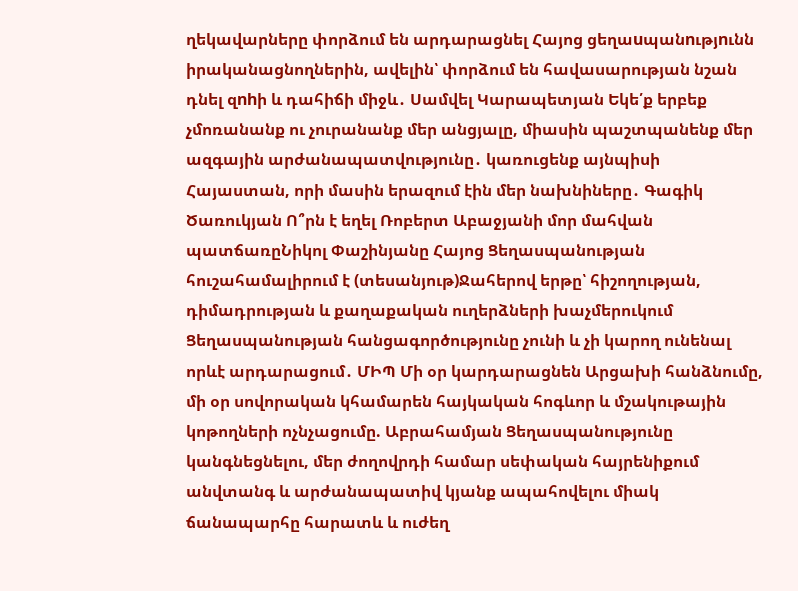ղեկավարները փորձում են արդարացնել Հայոց ցեղաuպանnւթյnւնն իրականացնողներին, ավելին՝ փորձում են հավասարության նշան դնել զnhի և դահիճի միջև․ Սամվել Կարապետյան Եկե՛ք երբեք չմոռանանք ու չուրանանք մեր անցյալը, միասին պաշտպանենք մեր ազգային արժանապատվությունը․ կառուցենք այնպիսի Հայաստան, որի մասին երազում էին մեր նախնիները․ Գագիկ Ծառուկյան Ո՞րն է եղել Ռոբերտ Աբաջյանի մոր մահվան պատճառըՆիկոլ Փաշինյանը Հայոց Ցեղասպանության հուշահամալիրում է (տեսանյութ)Ջահերով երթը՝ հիշողության, դիմադրության և քաղաքական ուղերձների խաչմերուկում Ցեղասպանության հանցագործությունը չունի և չի կարող ունենալ որևէ արդարացում․ ՄԻՊ Մի օր կարդարացնեն Արցախի հանձնումը, մի օր սովորական կհամարեն հայկական հոգևոր և մշակութային կոթողների ոչնչացումը. Աբրահամյան Ցեղասպանությունը կանգնեցնելու, մեր ժողովրդի համար սեփական հայրենիքում անվտանգ և արժանապատիվ կյանք ապահովելու միակ ճանապարհը հարատև և ուժեղ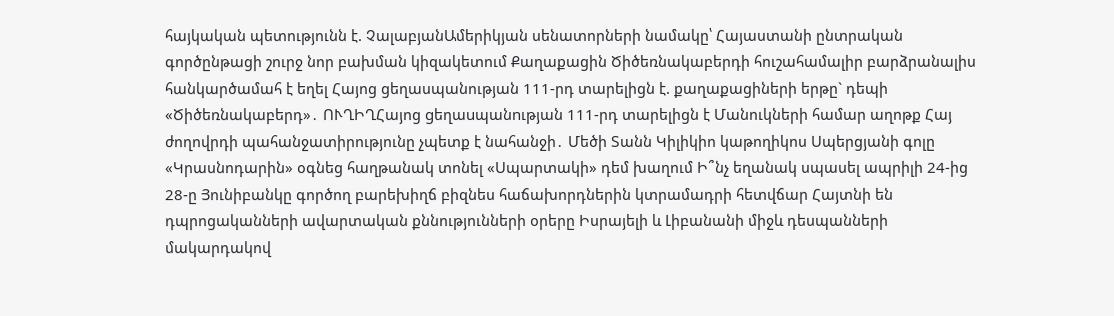հայկական պետությունն է. ՉալաբյանԱմերիկյան սենատորների նամակը՝ Հայաստանի ընտրական գործընթացի շուրջ նոր բախման կիզակետում Քաղաքացին Ծիծեռնակաբերդի հուշահամալիր բարձրանալիս հանկարծամահ է եղել Հայոց ցեղասպանության 111-րդ տարելիցն է. քաղաքացիների երթը` դեպի «Ծիծեռնակաբերդ»․ ՈՒՂԻՂՀայոց gեղաuպանnւթյան 111-րդ տարելիցն է Մանուկների համար աղոթք Հայ ժողովրդի պահանջատիրությունը չպետք է նահանջի․ Մեծի Տանն Կիլիկիո կաթողիկոս Սպերցյանի գոլը «Կրասնոդարին» օգնեց հաղթանակ տոնել «Սպարտակի» դեմ խաղում Ի՞նչ եղանակ սպասել ապրիլի 24-ից 28-ը Յունիբանկը գործող բարեխիղճ բիզնես հաճախորդներին կտրամադրի հետվճար Հայտնի են դպրոցականների ավարտական քննությունների օրերը Իսրայելի և Լիբանանի միջև դեսպանների մակարդակով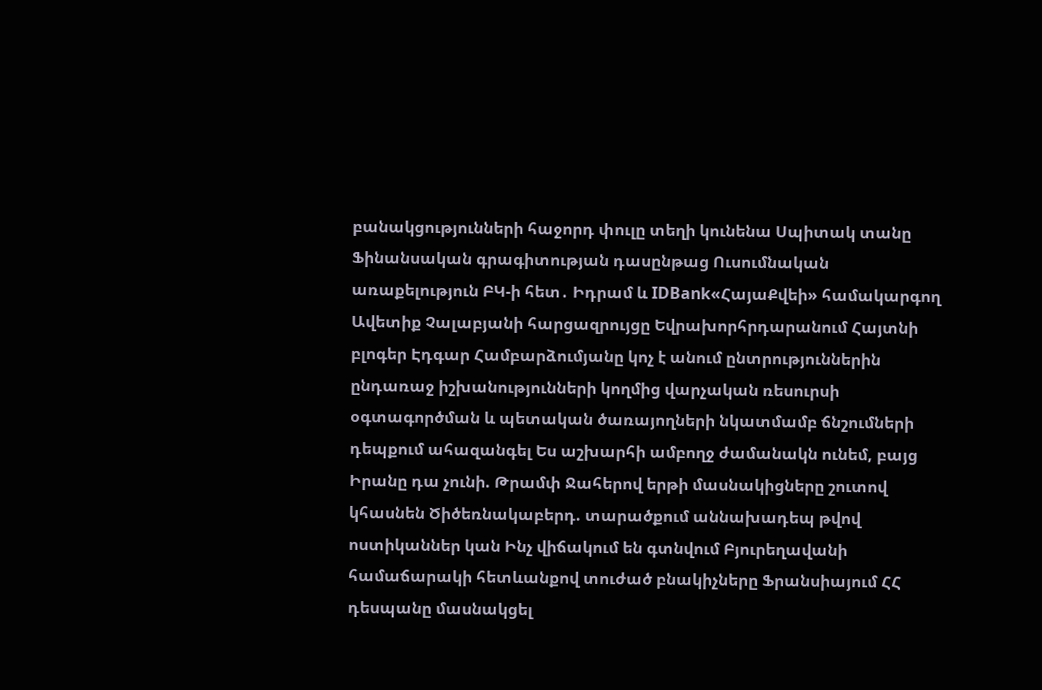բանակցությունների հաջորդ փուլը տեղի կունենա Սպիտակ տանը Ֆինանսական գրագիտության դասընթաց Ուսումնական առաքելություն ԲԿ-ի հետ․ Իդրամ և IDBank«ՀայաՔվեի» համակարգող Ավետիք Չալաբյանի հարցազրույցը Եվրախորհրդարանում Հայտնի բլոգեր Էդգար Համբարձումյանը կոչ է անում ընտրություններին ընդառաջ իշխանությունների կողմից վարչական ռեսուրսի օգտագործման և պետական ծառայողների նկատմամբ ճնշումների դեպքում ահազանգել Ես աշխարհի ամբողջ ժամանակն ունեմ, բայց Իրանը դա չունի. Թրամփ Ջահերով երթի մասնակիցները շուտով կհասնեն Ծիծեռնակաբերդ. տարածքում աննախադեպ թվով ոստիկաններ կան Ինչ վիճակում են գտնվում Բյուրեղավանի համաճարակի հետևանքով տուժած բնակիչները Ֆրանսիայում ՀՀ դեսպանը մասնակցել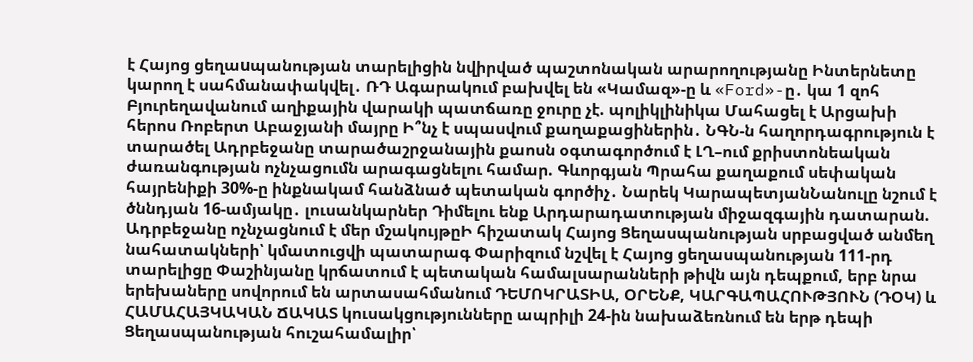է Հայոց ցեղաuպանության տարելիցին նվիրված պաշտոնական արարողությանը Ինտերնետը կարող է սահմանափակվել․ ՌԴ Ագարակում բախվել են «Կամազ»-ը և «Ford»-ը․ կա 1 զոհ Բյուրեղավանում աղիքային վարակի պատճառը ջուրը չէ. պոլիկլինիկա Մահացել է Արցախի հերոս Ռոբերտ Աբաջյանի մայրը Ի՞նչ է սպասվում քաղաքացիներին․ ՆԳՆ-ն հաղորդագրություն է տարածել Ադրբեջանը տարածաշրջանային քաոսն օգտագործում է ԼՂ–ում քրիստոնեական ժառանգության ոչնչացումն արագացնելու համար. Գևորգյան Պրահա քաղաքում սեփական հայրենիքի 30%-ը ինքնակամ հանձնած պետական գործիչ․ Նարեկ ԿարապետյանՆանուլը նշում է ծննդյան 16-ամյակը․ լուսանկարներ Դիմելու ենք Արդարադատության միջազգային դատարան. Ադրբեջանը ոչնչացնում է մեր մշակույթըԻ հիշատակ Հայոց Ցեղասպանության սրբացված անմեղ նահատակների՝ կմատուցվի պատարագ Փարիզում նշվել է Հայոց ցեղասպանության 111-րդ տարելիցը Փաշինյանը կրճատում է պետական համալսարանների թիվն այն դեպքում, երբ նրա երեխաները սովորում են արտասահմանում ԴԵՄՈԿՐԱՏԻԱ, ՕՐԵՆՔ, ԿԱՐԳԱՊԱՀՈՒԹՅՈՒՆ (ԴՕԿ) և ՀԱՄԱՀԱՅԿԱԿԱՆ ՃԱԿԱՏ կուսակցությունները ապրիլի 24-ին նախաձեռնում են երթ դեպի Ցեղասպանության հուշահամալիր՝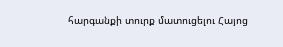հարգանքի տուրք մատուցելու Հայոց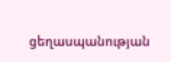ցեղասպանության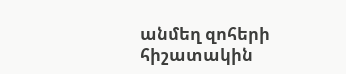անմեղ զոհերի հիշատակին